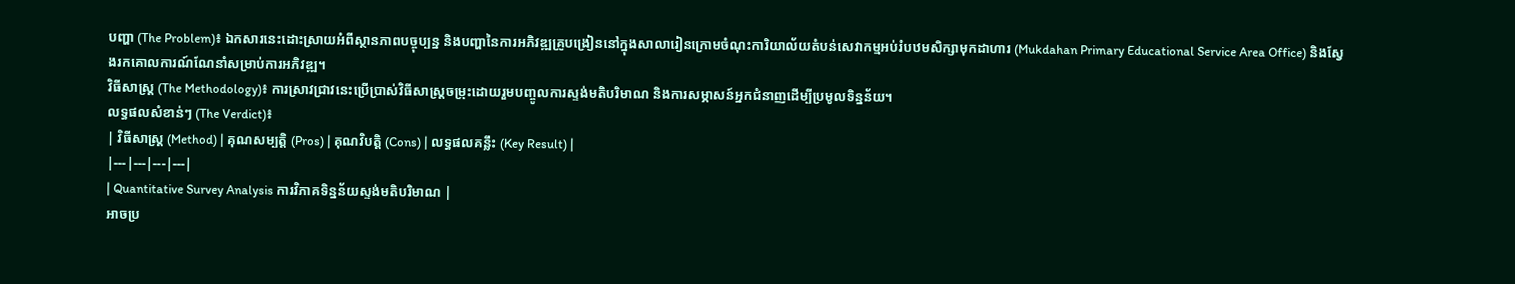បញ្ហា (The Problem)៖ ឯកសារនេះដោះស្រាយអំពីស្ថានភាពបច្ចុប្បន្ន និងបញ្ហានៃការអភិវឌ្ឍគ្រូបង្រៀននៅក្នុងសាលារៀនក្រោមចំណុះការិយាល័យតំបន់សេវាកម្មអប់រំបឋមសិក្សាមុកដាហារ (Mukdahan Primary Educational Service Area Office) និងស្វែងរកគោលការណ៍ណែនាំសម្រាប់ការអភិវឌ្ឍ។
វិធីសាស្ត្រ (The Methodology)៖ ការស្រាវជ្រាវនេះប្រើប្រាស់វិធីសាស្ត្រចម្រុះដោយរួមបញ្ចូលការស្ទង់មតិបរិមាណ និងការសម្ភាសន៍អ្នកជំនាញដើម្បីប្រមូលទិន្នន័យ។
លទ្ធផលសំខាន់ៗ (The Verdict)៖
| វិធីសាស្ត្រ (Method) | គុណសម្បត្តិ (Pros) | គុណវិបត្តិ (Cons) | លទ្ធផលគន្លឹះ (Key Result) |
|---|---|---|---|
| Quantitative Survey Analysis ការវិភាគទិន្នន័យស្ទង់មតិបរិមាណ |
អាចប្រ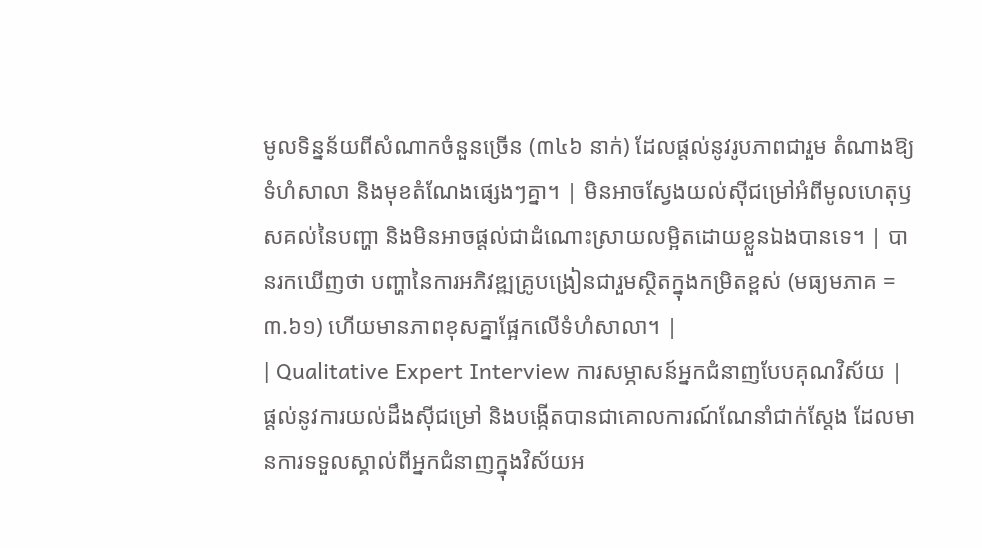មូលទិន្នន័យពីសំណាកចំនួនច្រើន (៣៤៦ នាក់) ដែលផ្តល់នូវរូបភាពជារួម តំណាងឱ្យទំហំសាលា និងមុខតំណែងផ្សេងៗគ្នា។ | មិនអាចស្វែងយល់ស៊ីជម្រៅអំពីមូលហេតុឫសគល់នៃបញ្ហា និងមិនអាចផ្តល់ជាដំណោះស្រាយលម្អិតដោយខ្លួនឯងបានទេ។ | បានរកឃើញថា បញ្ហានៃការអភិវឌ្ឍគ្រូបង្រៀនជារួមស្ថិតក្នុងកម្រិតខ្ពស់ (មធ្យមភាគ = ៣.៦១) ហើយមានភាពខុសគ្នាផ្អែកលើទំហំសាលា។ |
| Qualitative Expert Interview ការសម្ភាសន៍អ្នកជំនាញបែបគុណវិស័យ |
ផ្តល់នូវការយល់ដឹងស៊ីជម្រៅ និងបង្កើតបានជាគោលការណ៍ណែនាំជាក់ស្តែង ដែលមានការទទួលស្គាល់ពីអ្នកជំនាញក្នុងវិស័យអ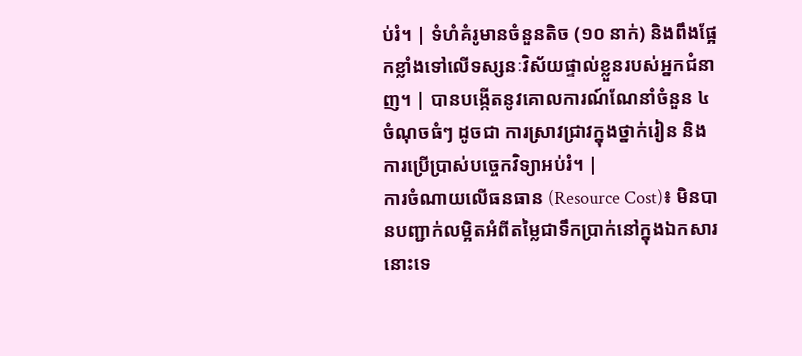ប់រំ។ | ទំហំគំរូមានចំនួនតិច (១០ នាក់) និងពឹងផ្អែកខ្លាំងទៅលើទស្សនៈវិស័យផ្ទាល់ខ្លួនរបស់អ្នកជំនាញ។ | បានបង្កើតនូវគោលការណ៍ណែនាំចំនួន ៤ ចំណុចធំៗ ដូចជា ការស្រាវជ្រាវក្នុងថ្នាក់រៀន និងការប្រើប្រាស់បច្ចេកវិទ្យាអប់រំ។ |
ការចំណាយលើធនធាន (Resource Cost)៖ មិនបានបញ្ជាក់លម្អិតអំពីតម្លៃជាទឹកប្រាក់នៅក្នុងឯកសារនោះទេ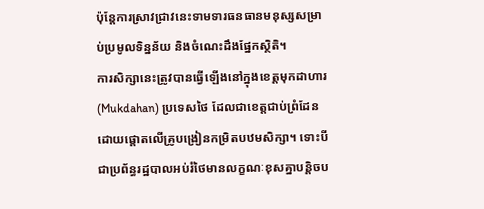ប៉ុន្តែការស្រាវជ្រាវនេះទាមទារធនធានមនុស្សសម្រាប់ប្រមូលទិន្នន័យ និងចំណេះដឹងផ្នែកស្ថិតិ។
ការសិក្សានេះត្រូវបានធ្វើឡើងនៅក្នុងខេត្តមុកដាហារ (Mukdahan) ប្រទេសថៃ ដែលជាខេត្តជាប់ព្រំដែន ដោយផ្តោតលើគ្រូបង្រៀនកម្រិតបឋមសិក្សា។ ទោះបីជាប្រព័ន្ធរដ្ឋបាលអប់រំថៃមានលក្ខណៈខុសគ្នាបន្តិចប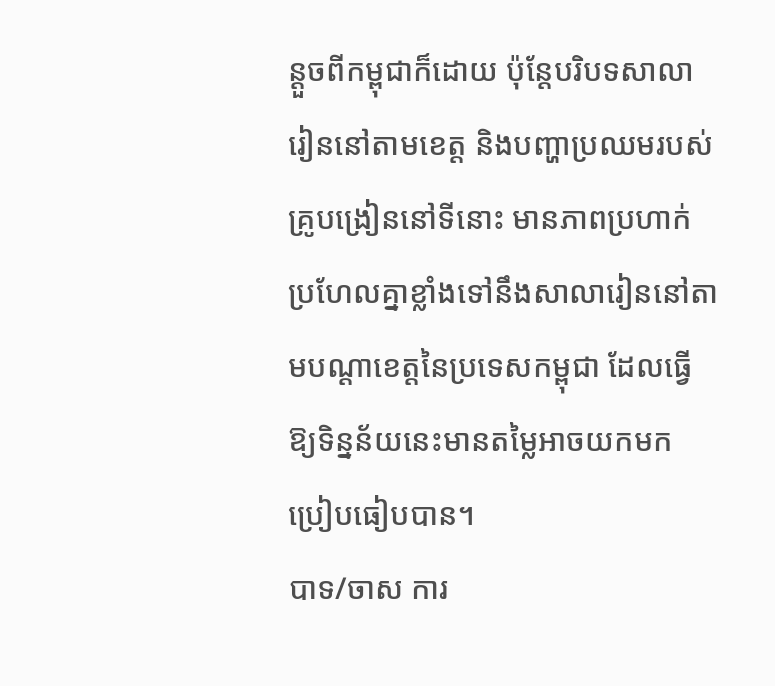ន្តួចពីកម្ពុជាក៏ដោយ ប៉ុន្តែបរិបទសាលារៀននៅតាមខេត្ត និងបញ្ហាប្រឈមរបស់គ្រូបង្រៀននៅទីនោះ មានភាពប្រហាក់ប្រហែលគ្នាខ្លាំងទៅនឹងសាលារៀននៅតាមបណ្តាខេត្តនៃប្រទេសកម្ពុជា ដែលធ្វើឱ្យទិន្នន័យនេះមានតម្លៃអាចយកមកប្រៀបធៀបបាន។
បាទ/ចាស ការ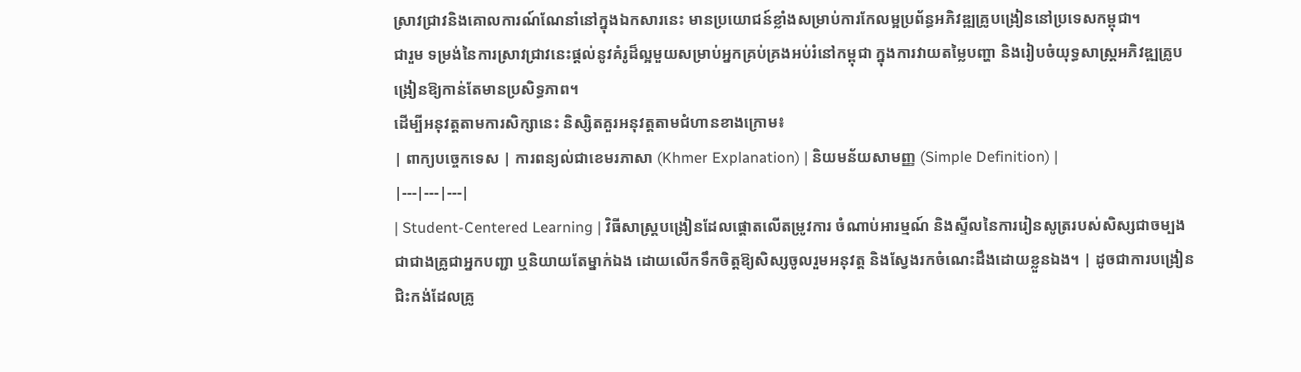ស្រាវជ្រាវនិងគោលការណ៍ណែនាំនៅក្នុងឯកសារនេះ មានប្រយោជន៍ខ្លាំងសម្រាប់ការកែលម្អប្រព័ន្ធអភិវឌ្ឍគ្រូបង្រៀននៅប្រទេសកម្ពុជា។
ជារួម ទម្រង់នៃការស្រាវជ្រាវនេះផ្តល់នូវគំរូដ៏ល្អមួយសម្រាប់អ្នកគ្រប់គ្រងអប់រំនៅកម្ពុជា ក្នុងការវាយតម្លៃបញ្ហា និងរៀបចំយុទ្ធសាស្ត្រអភិវឌ្ឍគ្រូបង្រៀនឱ្យកាន់តែមានប្រសិទ្ធភាព។
ដើម្បីអនុវត្តតាមការសិក្សានេះ និស្សិតគួរអនុវត្តតាមជំហានខាងក្រោម៖
| ពាក្យបច្ចេកទេស | ការពន្យល់ជាខេមរភាសា (Khmer Explanation) | និយមន័យសាមញ្ញ (Simple Definition) |
|---|---|---|
| Student-Centered Learning | វិធីសាស្ត្របង្រៀនដែលផ្តោតលើតម្រូវការ ចំណាប់អារម្មណ៍ និងស្ទីលនៃការរៀនសូត្ររបស់សិស្សជាចម្បង ជាជាងគ្រូជាអ្នកបញ្ជា ឬនិយាយតែម្នាក់ឯង ដោយលើកទឹកចិត្តឱ្យសិស្សចូលរួមអនុវត្ត និងស្វែងរកចំណេះដឹងដោយខ្លួនឯង។ | ដូចជាការបង្រៀនជិះកង់ដែលគ្រូ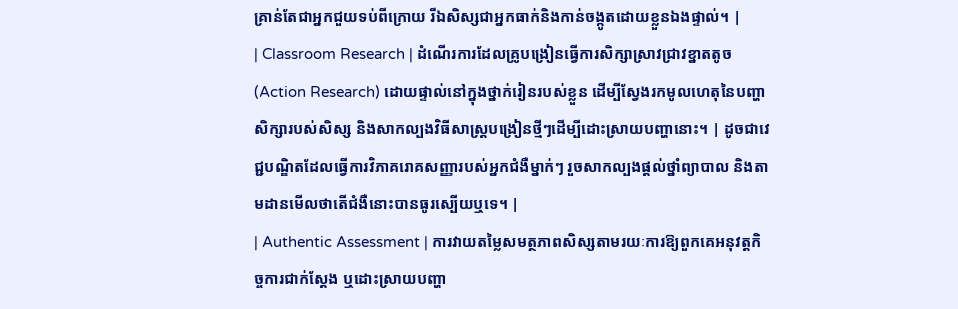គ្រាន់តែជាអ្នកជួយទប់ពីក្រោយ រីឯសិស្សជាអ្នកធាក់និងកាន់ចង្កូតដោយខ្លួនឯងផ្ទាល់។ |
| Classroom Research | ដំណើរការដែលគ្រូបង្រៀនធ្វើការសិក្សាស្រាវជ្រាវខ្នាតតូច (Action Research) ដោយផ្ទាល់នៅក្នុងថ្នាក់រៀនរបស់ខ្លួន ដើម្បីស្វែងរកមូលហេតុនៃបញ្ហាសិក្សារបស់សិស្ស និងសាកល្បងវិធីសាស្ត្របង្រៀនថ្មីៗដើម្បីដោះស្រាយបញ្ហានោះ។ | ដូចជាវេជ្ជបណ្ឌិតដែលធ្វើការវិភាគរោគសញ្ញារបស់អ្នកជំងឺម្នាក់ៗ រួចសាកល្បងផ្តល់ថ្នាំព្យាបាល និងតាមដានមើលថាតើជំងឺនោះបានធូរស្បើយឬទេ។ |
| Authentic Assessment | ការវាយតម្លៃសមត្ថភាពសិស្សតាមរយៈការឱ្យពួកគេអនុវត្តកិច្ចការជាក់ស្តែង ឬដោះស្រាយបញ្ហា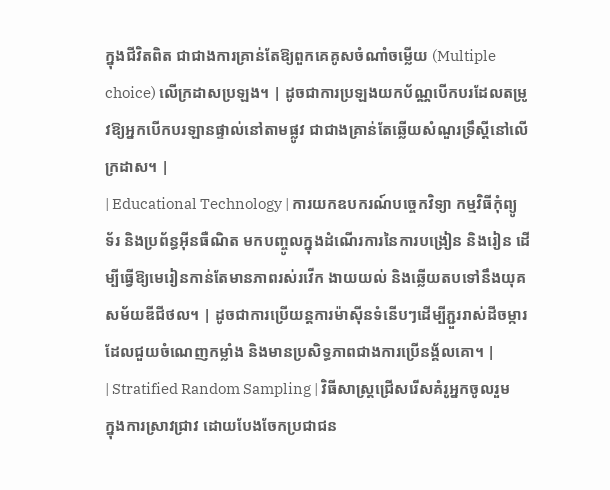ក្នុងជីវិតពិត ជាជាងការគ្រាន់តែឱ្យពួកគេគូសចំណាំចម្លើយ (Multiple choice) លើក្រដាសប្រឡង។ | ដូចជាការប្រឡងយកប័ណ្ណបើកបរដែលតម្រូវឱ្យអ្នកបើកបរឡានផ្ទាល់នៅតាមផ្លូវ ជាជាងគ្រាន់តែឆ្លើយសំណួរទ្រឹស្តីនៅលើក្រដាស។ |
| Educational Technology | ការយកឧបករណ៍បច្ចេកវិទ្យា កម្មវិធីកុំព្យូទ័រ និងប្រព័ន្ធអ៊ីនធឺណិត មកបញ្ចូលក្នុងដំណើរការនៃការបង្រៀន និងរៀន ដើម្បីធ្វើឱ្យមេរៀនកាន់តែមានភាពរស់រវើក ងាយយល់ និងឆ្លើយតបទៅនឹងយុគសម័យឌីជីថល។ | ដូចជាការប្រើយន្តការម៉ាស៊ីនទំនើបៗដើម្បីភ្ជួររាស់ដីចម្ការ ដែលជួយចំណេញកម្លាំង និងមានប្រសិទ្ធភាពជាងការប្រើនង្គ័លគោ។ |
| Stratified Random Sampling | វិធីសាស្ត្រជ្រើសរើសគំរូអ្នកចូលរួមក្នុងការស្រាវជ្រាវ ដោយបែងចែកប្រជាជន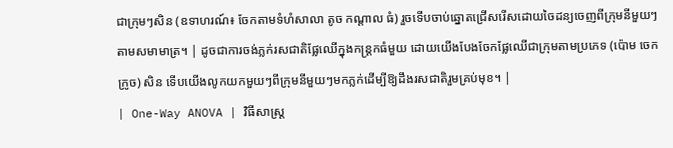ជាក្រុមៗសិន (ឧទាហរណ៍៖ ចែកតាមទំហំសាលា តូច កណ្តាល ធំ) រួចទើបចាប់ឆ្នោតជ្រើសរើសដោយចៃដន្យចេញពីក្រុមនីមួយៗតាមសមាមាត្រ។ | ដូចជាការចង់ភ្លក់រសជាតិផ្លែឈើក្នុងកន្ត្រកធំមួយ ដោយយើងបែងចែកផ្លែឈើជាក្រុមតាមប្រភេទ (ប៉ោម ចេក ក្រូច) សិន ទើបយើងលូកយកមួយៗពីក្រុមនីមួយៗមកភ្លក់ដើម្បីឱ្យដឹងរសជាតិរួមគ្រប់មុខ។ |
| One-Way ANOVA | វិធីសាស្ត្រ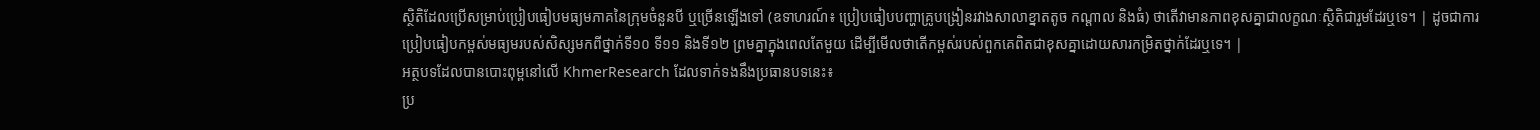ស្ថិតិដែលប្រើសម្រាប់ប្រៀបធៀបមធ្យមភាគនៃក្រុមចំនួនបី ឬច្រើនឡើងទៅ (ឧទាហរណ៍៖ ប្រៀបធៀបបញ្ហាគ្រូបង្រៀនរវាងសាលាខ្នាតតូច កណ្តាល និងធំ) ថាតើវាមានភាពខុសគ្នាជាលក្ខណៈស្ថិតិជារួមដែរឬទេ។ | ដូចជាការប្រៀបធៀបកម្ពស់មធ្យមរបស់សិស្សមកពីថ្នាក់ទី១០ ទី១១ និងទី១២ ព្រមគ្នាក្នុងពេលតែមួយ ដើម្បីមើលថាតើកម្ពស់របស់ពួកគេពិតជាខុសគ្នាដោយសារកម្រិតថ្នាក់ដែរឬទេ។ |
អត្ថបទដែលបានបោះពុម្ពនៅលើ KhmerResearch ដែលទាក់ទងនឹងប្រធានបទនេះ៖
ប្រ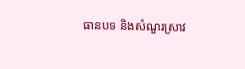ធានបទ និងសំណួរស្រាវ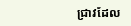ជ្រាវដែល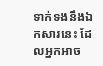ទាក់ទងនឹងឯកសារនេះ ដែលអ្នកអាច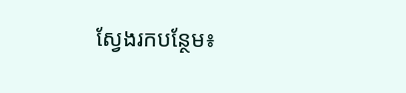ស្វែងរកបន្ថែម៖